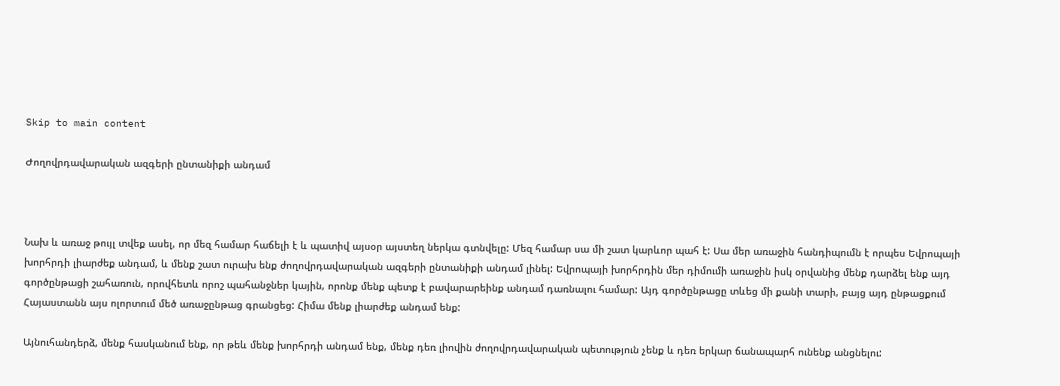Skip to main content

Ժողովրդավարական ազգերի ընտանիքի անդամ



Նախ և առաջ թույլ տվեք ասել, որ մեզ համար հաճելի է և պատիվ այսօր այստեղ ներկա գտնվելը: Մեզ համար սա մի շատ կարևոր պահ է: Սա մեր առաջին հանդիպումն է որպես Եվրոպայի խորհրդի լիարժեք անդամ, և մենք շատ ուրախ ենք ժողովրդավարական ազգերի ընտանիքի անդամ լինել: Եվրոպայի խորհրդին մեր դիմումի առաջին իսկ օրվանից մենք դարձել ենք այդ գործընթացի շահառուն, որովհետև որոշ պահանջներ կային, որոնք մենք պետք է բավարարեինք անդամ դառնալու համար: Այդ գործընթացը տևեց մի քանի տարի, բայց այդ ընթացքում Հայաստանն այս ոլորտում մեծ առաջընթաց գրանցեց: Հիմա մենք լիարժեք անդամ ենք:

Այնուհանդերձ, մենք հասկանում ենք, որ թեև մենք խորհրդի անդամ ենք, մենք դեռ լիովին ժողովրդավարական պետություն չենք և դեռ երկար ճանապարհ ունենք անցնելու: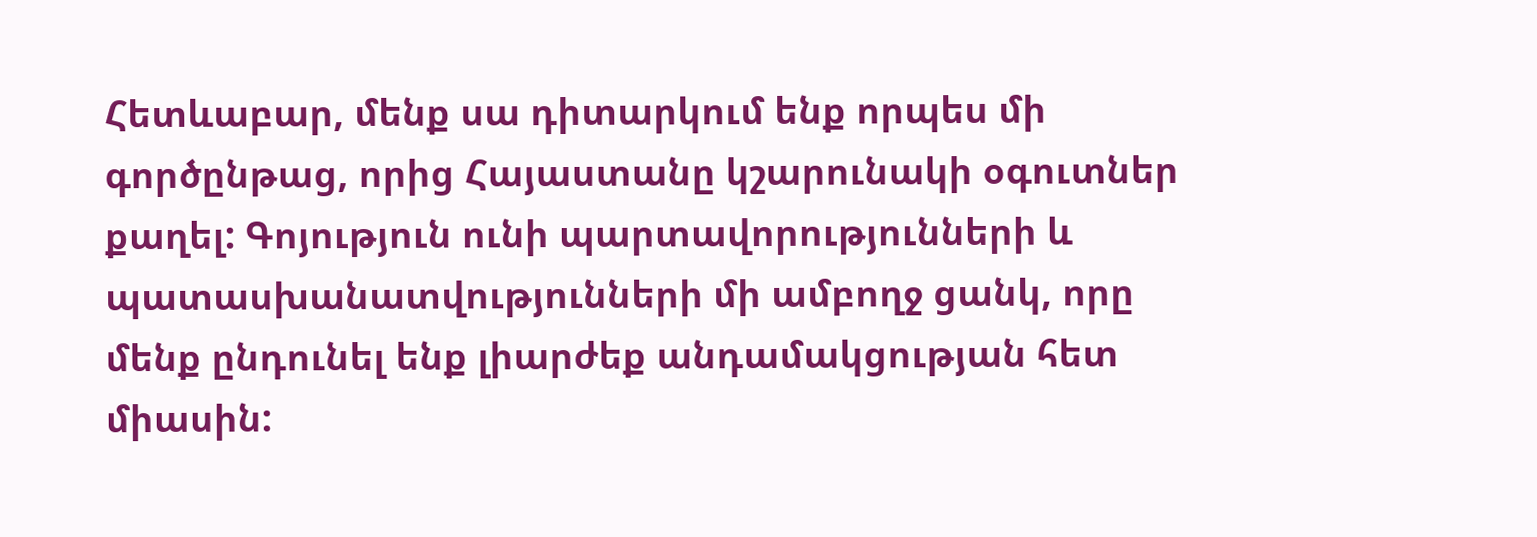Հետևաբար, մենք սա դիտարկում ենք որպես մի գործընթաց, որից Հայաստանը կշարունակի օգուտներ քաղել: Գոյություն ունի պարտավորությունների և պատասխանատվությունների մի ամբողջ ցանկ, որը մենք ընդունել ենք լիարժեք անդամակցության հետ միասին: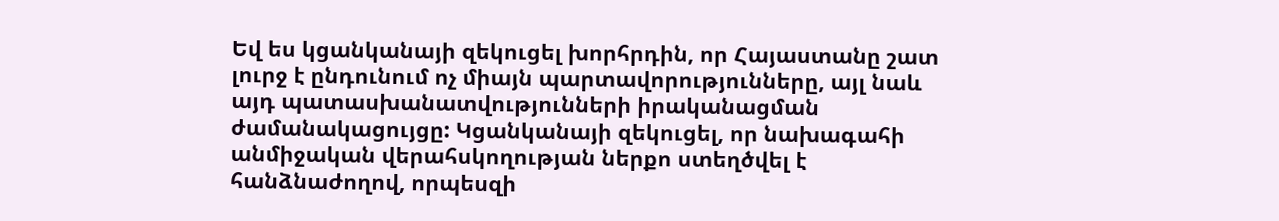Եվ ես կցանկանայի զեկուցել խորհրդին, որ Հայաստանը շատ լուրջ է ընդունում ոչ միայն պարտավորությունները, այլ նաև այդ պատասխանատվությունների իրականացման ժամանակացույցը: Կցանկանայի զեկուցել, որ նախագահի անմիջական վերահսկողության ներքո ստեղծվել է հանձնաժողով, որպեսզի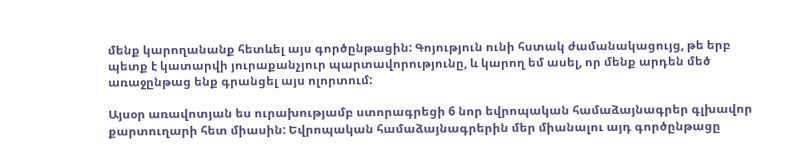մենք կարողանանք հետևել այս գործընթացին: Գոյություն ունի հստակ ժամանակացույց, թե երբ պետք է կատարվի յուրաքանչյուր պարտավորությունը, և կարող եմ ասել, որ մենք արդեն մեծ առաջընթաց ենք գրանցել այս ոլորտում:

Այսօր առավոտյան ես ուրախությամբ ստորագրեցի 6 նոր եվրոպական համաձայնագրեր գլխավոր քարտուղարի հետ միասին: Եվրոպական համաձայնագրերին մեր միանալու այդ գործընթացը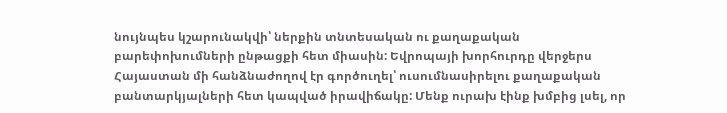նույնպես կշարունակվի՝ ներքին տնտեսական ու քաղաքական բարեփոխումների ընթացքի հետ միասին: Եվրոպայի խորհուրդը վերջերս Հայաստան մի հանձնաժողով էր գործուղել՝ ուսումնասիրելու քաղաքական բանտարկյալների հետ կապված իրավիճակը: Մենք ուրախ էինք խմբից լսել, որ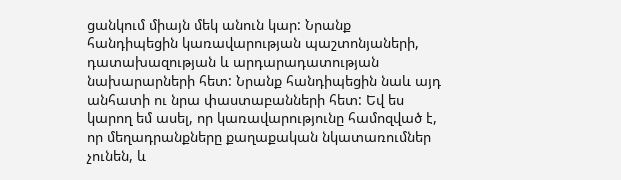ցանկում միայն մեկ անուն կար: Նրանք հանդիպեցին կառավարության պաշտոնյաների, դատախազության և արդարադատության նախարարների հետ: Նրանք հանդիպեցին նաև այդ անհատի ու նրա փաստաբանների հետ: Եվ ես կարող եմ ասել, որ կառավարությունը համոզված է, որ մեղադրանքները քաղաքական նկատառումներ չունեն, և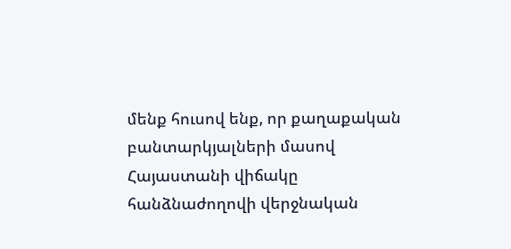մենք հուսով ենք, որ քաղաքական բանտարկյալների մասով Հայաստանի վիճակը հանձնաժողովի վերջնական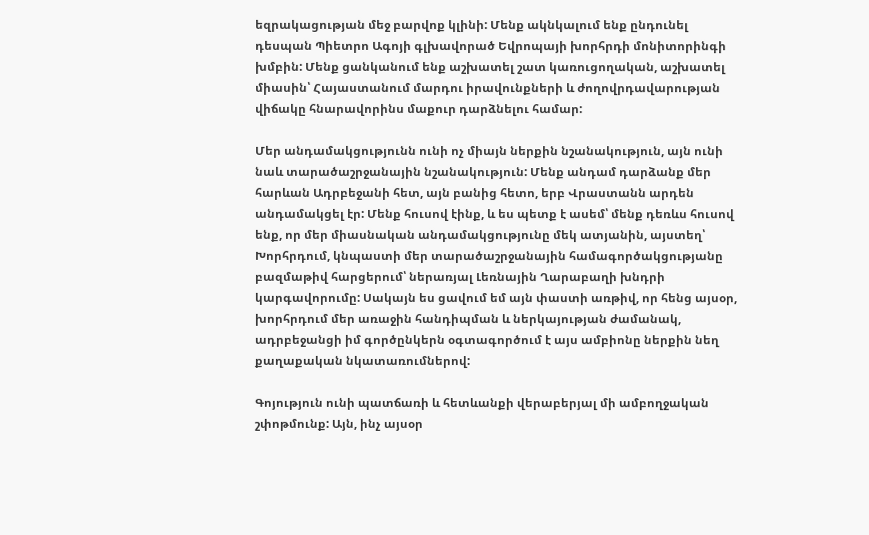եզրակացության մեջ բարվոք կլինի: Մենք ակնկալում ենք ընդունել դեսպան Պիետրո Ագոյի գլխավորած Եվրոպայի խորհրդի մոնիտորինգի խմբին: Մենք ցանկանում ենք աշխատել շատ կառուցողական, աշխատել միասին՝ Հայաստանում մարդու իրավունքների և ժողովրդավարության վիճակը հնարավորինս մաքուր դարձնելու համար:

Մեր անդամակցությունն ունի ոչ միայն ներքին նշանակություն, այն ունի նաև տարածաշրջանային նշանակություն: Մենք անդամ դարձանք մեր հարևան Ադրբեջանի հետ, այն բանից հետո, երբ Վրաստանն արդեն անդամակցել էր: Մենք հուսով էինք, և ես պետք է ասեմ՝ մենք դեռևս հուսով ենք, որ մեր միասնական անդամակցությունը մեկ ատյանին, այստեղ՝ Խորհրդում, կնպաստի մեր տարածաշրջանային համագործակցությանը բազմաթիվ հարցերում՝ ներառյալ Լեռնային Ղարաբաղի խնդրի կարգավորումը: Սակայն ես ցավում եմ այն փաստի առթիվ, որ հենց այսօր, խորհրդում մեր առաջին հանդիպման և ներկայության ժամանակ, ադրբեջանցի իմ գործընկերն օգտագործում է այս ամբիոնը ներքին նեղ քաղաքական նկատառումներով:

Գոյություն ունի պատճառի և հետևանքի վերաբերյալ մի ամբողջական շփոթմունք: Այն, ինչ այսօր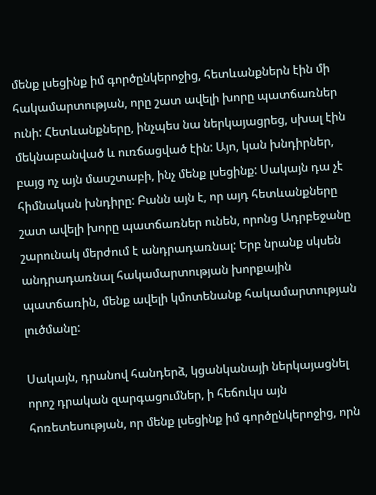մենք լսեցինք իմ գործընկերոջից, հետևանքներն էին մի հակամարտության, որը շատ ավելի խորը պատճառներ ունի: Հետևանքները, ինչպես նա ներկայացրեց, սխալ էին մեկնաբանված և ուռճացված էին: Այո, կան խնդիրներ, բայց ոչ այն մասշտաբի, ինչ մենք լսեցինք: Սակայն դա չէ հիմնական խնդիրը: Բանն այն է, որ այդ հետևանքները շատ ավելի խորը պատճառներ ունեն, որոնց Ադրբեջանը շարունակ մերժում է անդրադառնալ: Երբ նրանք սկսեն անդրադառնալ հակամարտության խորքային պատճառին, մենք ավելի կմոտենանք հակամարտության լուծմանը:

Սակայն, դրանով հանդերձ, կցանկանայի ներկայացնել որոշ դրական զարգացումներ, ի հեճուկս այն հոռետեսության, որ մենք լսեցինք իմ գործընկերոջից, որն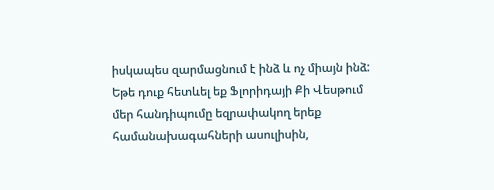իսկապես զարմացնում է ինձ և ոչ միայն ինձ: Եթե դուք հետևել եք Ֆլորիդայի Քի Վեսթում մեր հանդիպումը եզրափակող երեք համանախագահների ասուլիսին,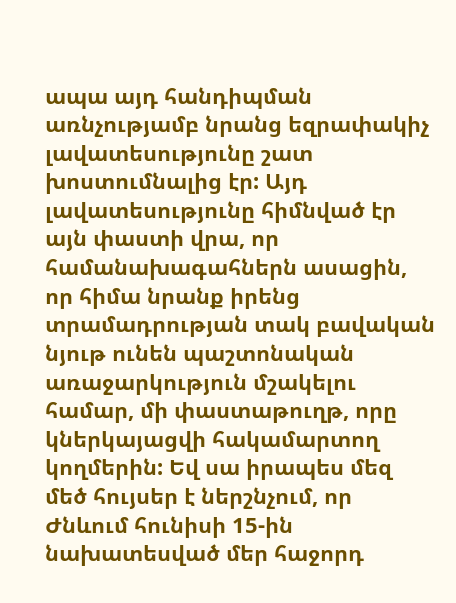ապա այդ հանդիպման առնչությամբ նրանց եզրափակիչ լավատեսությունը շատ խոստումնալից էր: Այդ լավատեսությունը հիմնված էր այն փաստի վրա, որ համանախագահներն ասացին, որ հիմա նրանք իրենց տրամադրության տակ բավական նյութ ունեն պաշտոնական առաջարկություն մշակելու համար, մի փաստաթուղթ, որը կներկայացվի հակամարտող կողմերին: Եվ սա իրապես մեզ մեծ հույսեր է ներշնչում, որ Ժնևում հունիսի 15-ին նախատեսված մեր հաջորդ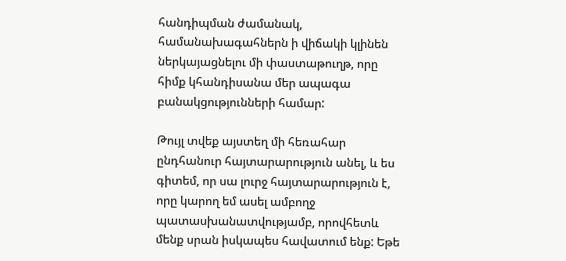հանդիպման ժամանակ, համանախագահներն ի վիճակի կլինեն ներկայացնելու մի փաստաթուղթ, որը հիմք կհանդիսանա մեր ապագա բանակցությունների համար:

Թույլ տվեք այստեղ մի հեռահար ընդհանուր հայտարարություն անել, և ես գիտեմ, որ սա լուրջ հայտարարություն է, որը կարող եմ ասել ամբողջ պատասխանատվությամբ, որովհետև մենք սրան իսկապես հավատում ենք: Եթե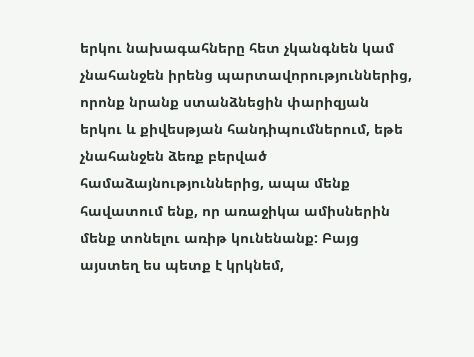երկու նախագահները հետ չկանգնեն կամ չնահանջեն իրենց պարտավորություններից, որոնք նրանք ստանձնեցին փարիզյան երկու և քիվեսթյան հանդիպումներում, եթե չնահանջեն ձեռք բերված համաձայնություններից, ապա մենք հավատում ենք, որ առաջիկա ամիսներին մենք տոնելու առիթ կունենանք: Բայց այստեղ ես պետք է կրկնեմ,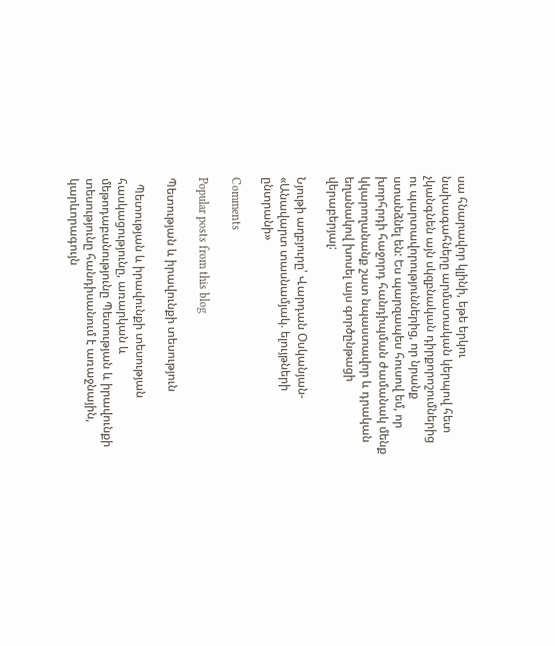սա հնարավոր կլինի, եթե երկու նախագահները արմատական կերպով հետ չկանգնեն այն սկզբնական դիրքորոշումներից ու պարտավորություններից, որ նրանք ստանձնել են: Ես պարզապես հուսով եմ, որ խորհրդի հաջորդ հանդիպման ժամանակ մենք կկարողանանք շատ նպաստավոր և դրական եղանակով խոսել այս գործընթացի վերաբերյալ:

Նյութի աղբյուրը՝ Վարդան Օսկանյան- «Անավարտ տասնամյակ. ելույթների ընտրանի»

Comments

Popular posts from this blog

Պետության և իրավունքի տեսություն

  Պետության և իրավունքի տեսության հասկացությունը, առարկան և մեթոդաբանությունը Պետության և իրավունքի տեսությունը հանդիսանում է առաջնային, կարևորագույն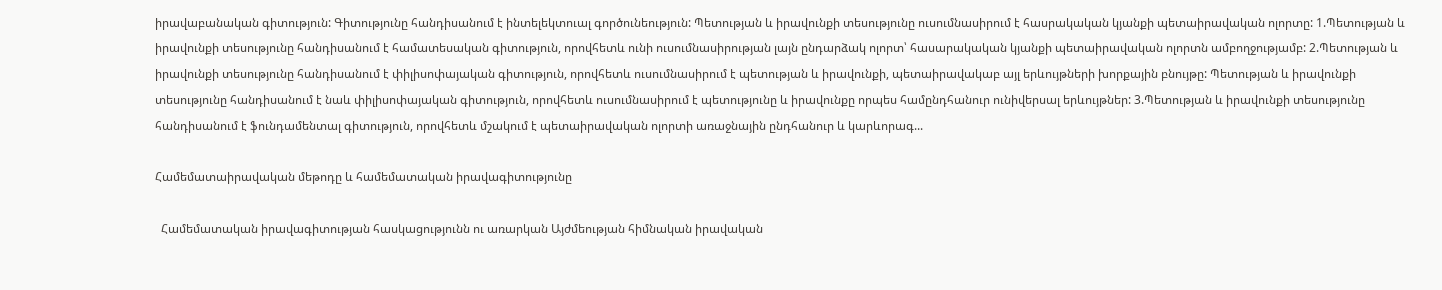իրավաբանական գիտություն: Գիտությունը հանդիսանում է ինտելեկտուալ գործունեություն: Պետության և իրավունքի տեսությունը ուսումնասիրում է հասրակական կյանքի պետաիրավական ոլորտը: 1.Պետության և իրավունքի տեսությունը հանդիսանում է համատեսական գիտություն, որովհետև ունի ուսումնասիրության լայն ընդարձակ ոլորտ՝ հասարակական կյանքի պետաիրավական ոլորտն ամբողջությամբ: 2.Պետության և իրավունքի տեսությունը հանդիսանում է փիլիսոփայական գիտություն, որովհետև ուսումնասիրում է պետության և իրավունքի, պետաիրավակաբ այլ երևույթների խորքային բնույթը: Պետության և իրավունքի տեսությունը հանդիսանում է նաև փիլիսոփայական գիտություն, որովհետև ուսումնասիրում է պետությունը և իրավունքը որպես համընդհանուր ունիվերսալ երևույթներ: 3.Պետության և իրավունքի տեսությունը հանդիսանում է ֆունդամենտալ գիտություն, որովհետև մշակում է պետաիրավական ոլորտի առաջնային ընդհանուր և կարևորագ...

Համեմատաիրավական մեթոդը և համեմատական իրավագիտությունը

  Համեմատական իրավագիտության հասկացությունն ու առարկան Այժմեության հիմնական իրավական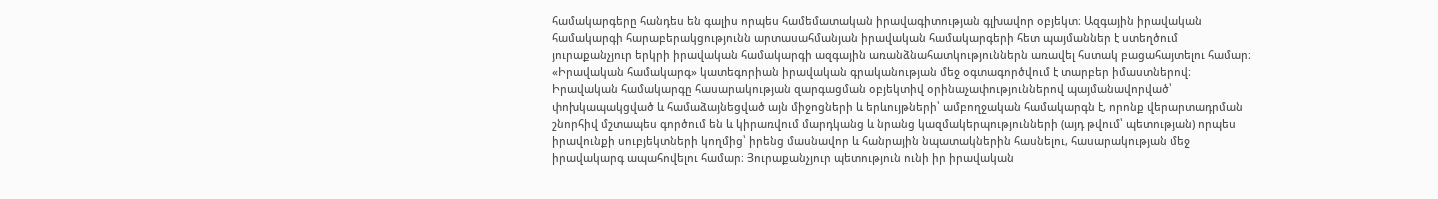համակարգերը հանդես են գալիս որպես համեմատական իրավագիտության գլխավոր օբյեկտ։ Ազգային իրավական համակարգի հարաբերակցությունն արտասահմանյան իրավական համակարգերի հետ պայմաններ է ստեղծում յուրաքանչյուր երկրի իրավական համակարգի ազգային առանձնահատկություններն առավել հստակ բացահայտելու համար։ «Իրավական համակարգ» կատեգորիան իրավական գրականության մեջ օգտագործվում է տարբեր իմաստներով։ Իրավական համակարգը հասարակության զարգացման օբյեկտիվ օրինաչափություններով պայմանավորված՝ փոխկապակցված և համաձայնեցված այն միջոցների և երևույթների՝ ամբողջական համակարգն է, որոնք վերարտադրման շնորհիվ մշտապես գործում են և կիրառվում մարդկանց և նրանց կազմակերպությունների (այդ թվում՝ պետության) որպես իրավունքի սուբյեկտների կողմից՝ իրենց մասնավոր և հանրային նպատակներին հասնելու, հասարակության մեջ իրավակարգ ապահովելու համար։ Յուրաքանչյուր պետություն ունի իր իրավական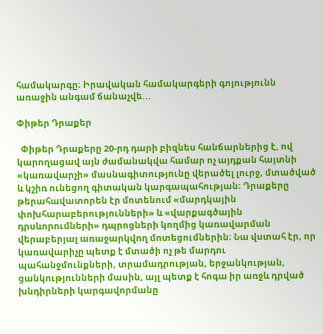համակարգը։ Իրավական համակարգերի գոյությունն առաջին անգամ ճանաչվե...

Փիթեր Դրաքեր

  Փիթեր Դրաքերը 20-րդ դարի բիզնես հանճարներից է, ով կարողացավ այն ժամանակվա համար ոչ այդքան հայտնի «կառավարչի» մասնագիտությունը վերածել լուրջ, մտածված և կշիռ ունեցող գիտական կարգապահության։ Դրաքերը թերահավատորեն էր մոտենում «մարդկային փոխհարաբերությունների» և «վարքագծային դրսևորումների» դպրոցների կողմից կառավարման վերաբերյալ առաջարկվող մոտեցումներին։ Նա վստահ էր, որ կառավարիչը պետք է մտածի ոչ թե մարդու պահանջմունքների, տրամադրության, երջանկության, ցանկությունների մասին, այլ պետք է հոգա իր առջև դրված խնդիրների կարգավորմանը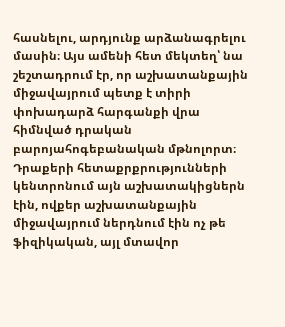հասնելու, արդյունք արձանագրելու մասին։ Այս ամենի հետ մեկտեղ՝ նա շեշտադրում էր, որ աշխատանքային միջավայրում պետք է տիրի փոխադարձ հարգանքի վրա հիմնված դրական բարոյահոգեբանական մթնոլորտ։ Դրաքերի հետաքրքրությունների կենտրոնում այն աշխատակիցներն էին, ովքեր աշխատանքային միջավայրում ներդնում էին ոչ թե ֆիզիկական, այլ մտավոր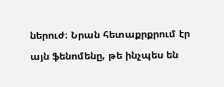ներուժ։ Նրան հետաքրքրում էր այն ֆենոմենը, թե ինչպես են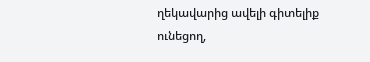ղեկավարից ավելի գիտելիք ունեցող,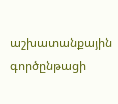աշխատանքային գործընթացի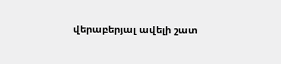վերաբերյալ ավելի շատ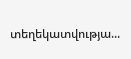տեղեկատվությա...